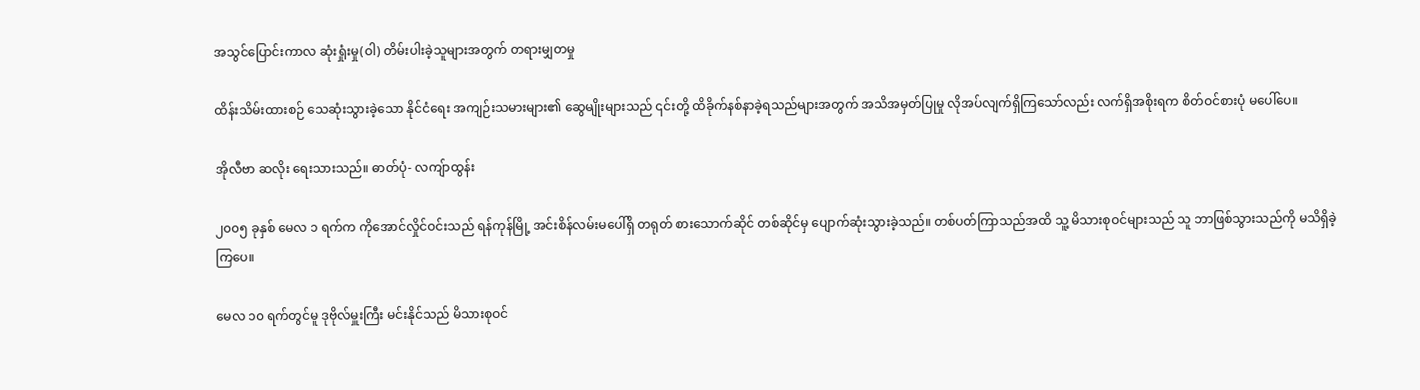အသွင်ပြောင်းကာလ ဆုံးရှုံးမှု(ဝါ) တိမ်းပါးခဲ့သူများအတွက် တရားမျှတမှု

ထိန်းသိမ်းထားစဉ် သေဆုံးသွားခဲ့သော နိုင်ငံရေး အကျဉ်းသမားများ၏ ဆွေမျိုးများသည် ၎င်းတို့ ထိခိုက်နစ်နာခဲ့ရသည်များအတွက် အသိအမှတ်ပြုမှု လိုအပ်လျက်ရှိကြသော်လည်း လက်ရှိအစိုးရက စိတ်ဝင်စားပုံ မပေါ်ပေ။

အိုလီဗာ ဆလိုး ရေးသားသည်။ ဓာတ်ပုံ- လကျ်ာထွန်း

၂၀၀၅ ခုနှစ် မေလ ၁ ရက်က ကိုအောင်လှိုင်ဝင်းသည် ရန်ကုန်မြို့ အင်းစိန်လမ်းမပေါ်ရှိ တရုတ် စားသောက်ဆိုင် တစ်ဆိုင်မှ ပျောက်ဆုံးသွားခဲ့သည်။ တစ်ပတ်ကြာသည်အထိ သူ့ မိသားစုဝင်များသည် သူ ဘာဖြစ်သွားသည်ကို မသိရှိခဲ့ကြပေ။

မေလ ၁၀ ရက်တွင်မူ ဒုဗိုလ်မှူးကြီး မင်းနိုင်သည် မိသားစုဝင်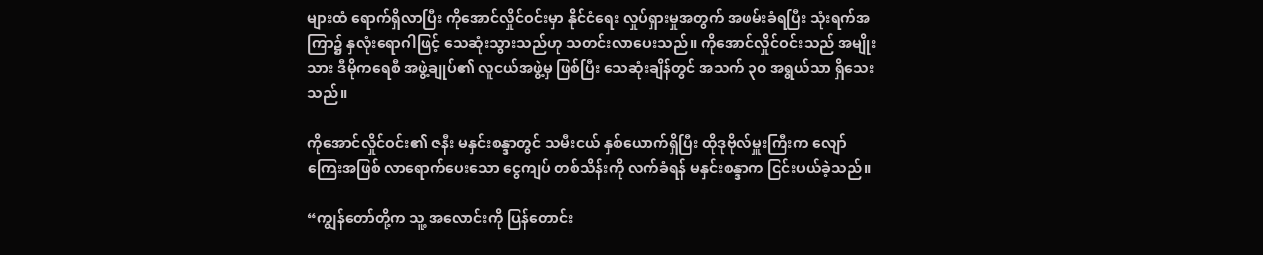များထံ ရောက်ရှိလာပြီး ကိုအောင်လှိုင်ဝင်းမှာ နိုင်ငံရေး လှုပ်ရှားမှုအတွက် အဖမ်းခံရပြီး သုံးရက်အကြာ၌ နှလုံးရောဂါဖြင့် သေဆုံးသွားသည်ဟု သတင်းလာပေးသည်။ ကိုအောင်လှိုင်ဝင်းသည် အမျိုးသား ဒီမိုကရေစီ အဖွဲ့ချုပ်၏ လူငယ်အဖွဲ့မှ ဖြစ်ပြီး သေဆုံးချိန်တွင် အသက် ၃၀ အရွယ်သာ ရှိသေးသည်။

ကိုအောင်လှိုင်ဝင်း၏ ဇနီး မနှင်းစန္ဒာတွင် သမီးငယ် နှစ်ယောက်ရှိပြီး ထိုဒုဗိုလ်မှူးကြီးက လျော်ကြေးအဖြစ် လာရောက်ပေးသော ငွေကျပ် တစ်သိန်းကို လက်ခံရန် မနှင်းစန္ဒာက ငြင်းပယ်ခဲ့သည်။

“ကျွန်တော်တို့က သူ့ အလောင်းကို ပြန်တောင်း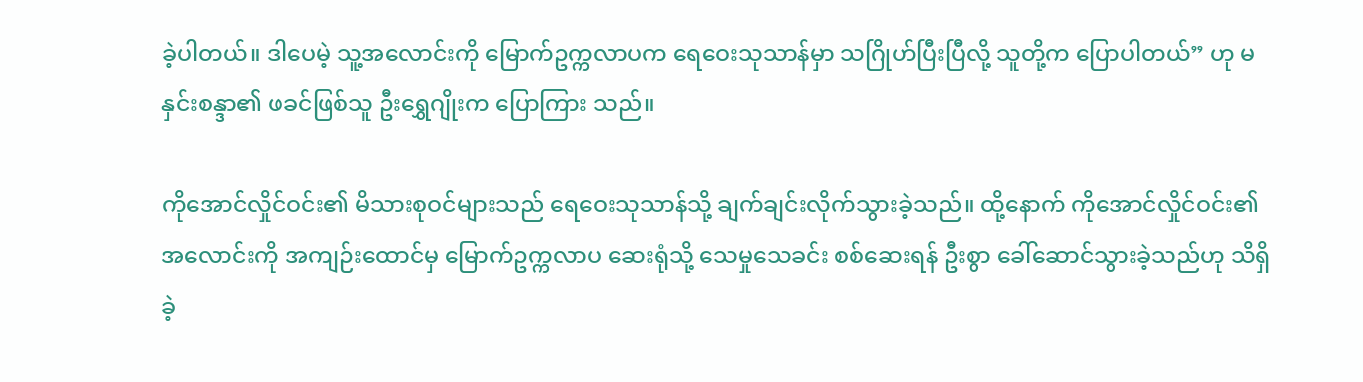ခဲ့ပါတယ်။ ဒါပေမဲ့ သူ့အလောင်းကို မြောက်ဥက္ကလာပက ရေဝေးသုသာန်မှာ သဂြိုဟ်ပြီးပြီလို့ သူတို့က ပြောပါတယ်” ဟု မနှင်းစန္ဒာ၏ ဖခင်ဖြစ်သူ ဦးရွှေဂျိုးက ပြောကြား သည်။

ကိုအောင်လှိုင်ဝင်း၏ မိသားစုဝင်များသည် ရေဝေးသုသာန်သို့ ချက်ချင်းလိုက်သွားခဲ့သည်။ ထို့နောက် ကိုအောင်လှိုင်ဝင်း၏ အလောင်းကို အကျဉ်းထောင်မှ မြောက်ဥက္ကလာပ ဆေးရုံသို့ သေမှုသေခင်း စစ်ဆေးရန် ဦးစွာ ခေါ်ဆောင်သွားခဲ့သည်ဟု သိရှိခဲ့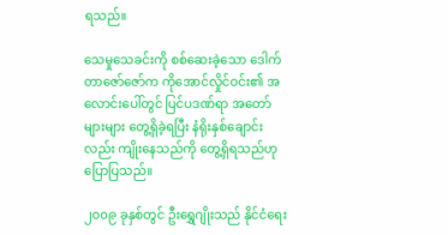ရသည်။

သေမှုသေခင်းကို စစ်ဆေးခဲ့သော ဒေါက်တာဇော်ဇော်က ကိုအောင်လှိုင်ဝင်း၏ အလောင်းပေါ်တွင် ပြင်ပဒဏ်ရာ အတော်များများ တွေ့ရှိခဲ့ရပြီး နံရိုးနှစ်ချောင်းလည်း ကျိုးနေသည်ကို တွေ့ရှိရသည်ဟု ပြောပြသည်။

၂၀၀၉ ခုနှစ်တွင် ဦးရွှေဂျိုးသည် နိုင်ငံရေး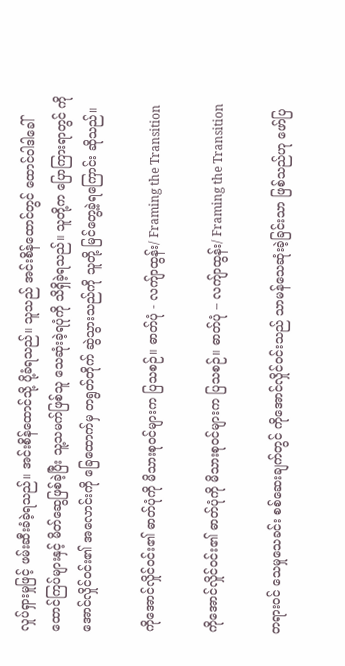လှုပ်ရှားမှုဖြင့် ဖမ်းဆီးခံခဲ့ရသည်။ အင်းစိန်ထောင်သို့ ပို့ခံရသည်။ သူသည် အင်းစိန်ထောင်တွင် ထောင်ဝါဒါခေါ် ထောင်ကြပ်များနှင့် မိတ်ဆွေဖြစ်ခဲ့ပြီး သူ့သမက်ဖြစ်သူ သေဆုံးခဲ့ရပုံကို သိရှိခဲ့ရသည်။ သူတို့က ပြောကြားရာတွင် ကိုအောင်လှိုင်ဝင်း၏ အလောင်းကို ခြေထောက်မှ တရွတ်တိုက် ဆွဲသွားသည်ကို သူတို့ မြင်တွေ့ခဲ့ရကြောင်း ဆိုသည်။

ကိုအောင်လှိုင်ဝင်း၏ ဓာတ်ပုံကို မိသားစုဝင်များက ပြသစဉ်။ ဓာတ်ပုံ - လကျ်ာထွန်း/ Framing the Transition

ကိုအောင်လှိုင်ဝင်း၏ ဓာတ်ပုံကို မိသားစုဝင်များက ပြသစဉ်။ ဓာတ်ပုံ – လကျ်ာထွန်း/ Framing the Transition

တရားဝင် သေမှုသေခင်း စစ်ဆေးချက်တွင် ကိုအောင်လှိုင်ဝင်းသည် သာမန်သေဆုံးခဲ့ခြင်းသာ ဖြစ်သည်ဟု ဖော်ပြ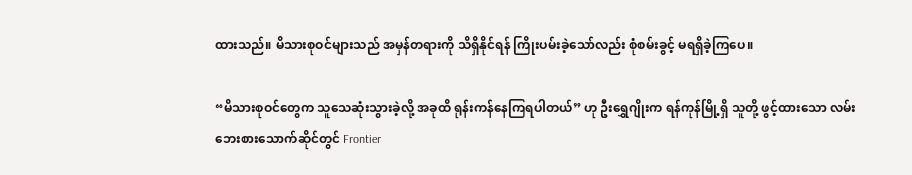ထားသည်။ မိသားစုဝင်များသည် အမှန်တရားကို သိရှိနိုင်ရန် ကြိုးပမ်းခဲ့သော်လည်း စုံစမ်းခွင့် မရရှိခဲ့ကြပေ။

“မိသားစုဝင်တွေက သူသေဆုံးသွားခဲ့လို့ အခုထိ ရုန်းကန်နေကြရပါတယ်” ဟု ဦးရွှေဂျိုးက ရန်ကုန်မြို့ရှိ သူတို့ ဖွင့်ထားသော လမ်းဘေးစားသောက်ဆိုင်တွင် Frontier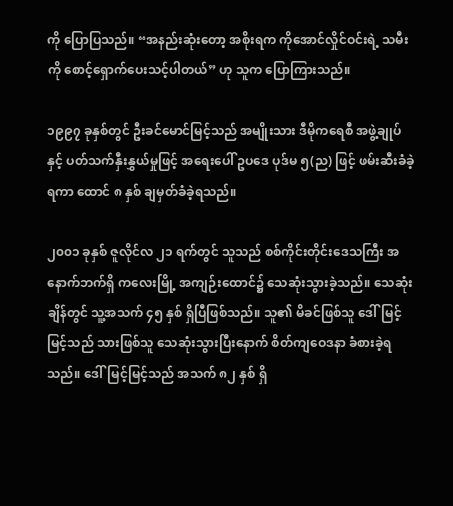ကို ပြောပြသည်။ “အနည်းဆုံးတော့ အစိုးရက ကိုအောင်လှိုင်ဝင်းရဲ့ သမီးကို စောင့်ရှောက်ပေးသင့်ပါတယ်” ဟု သူက ပြောကြားသည်။

၁၉၉၇ ခုနှစ်တွင် ဦးခင်မောင်မြင့်သည် အမျိုးသား ဒီမိုကရေစီ အဖွဲ့ချုပ်နှင့် ပတ်သက်နှီးနွှယ်မှုဖြင့် အရေးပေါ် ဥပဒေ ပုဒ်မ ၅(ည) ဖြင့် ဖမ်းဆီးခံခဲ့ရကာ ထောင် ၈ နှစ် ချမှတ်ခံခဲ့ရသည်။

၂၀၀၁ ခုနှစ် ဇူလိုင်လ ၂၁ ရက်တွင် သူသည် စစ်ကိုင်းတိုင်းဒေသကြီး အနောက်ဘက်ရှိ ကလေးမြို့ အကျဉ်းထောင်၌ သေဆုံးသွားခဲ့သည်။ သေဆုံးချိန်တွင် သူ့အသက် ၄၅ နှစ် ရှိပြီဖြစ်သည်။ သူ၏ မိခင်ဖြစ်သူ ဒေါ်မြင့်မြင့်သည် သားဖြစ်သူ သေဆုံးသွားပြီးနောက် စိတ်ကျဝေဒနာ ခံစားခဲ့ရသည်။ ဒေါ်မြင့်မြင့်သည် အသက် ၈၂ နှစ် ရှိ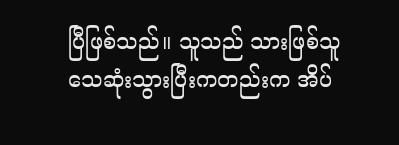ပြီဖြစ်သည်။ သူသည် သားဖြစ်သူ သေဆုံးသွားပြီးကတည်းက အိပ်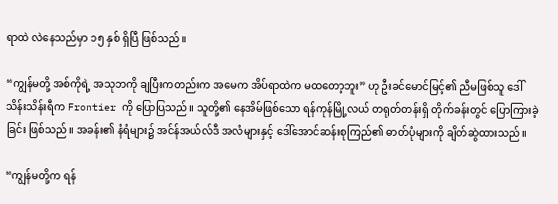ရာထဲ လဲနေသည်မှာ ၁၅ နှစ် ရှိပြီ ဖြစ်သည်။

“ကျွန်မတို့ အစ်ကိုရဲ့ အသုဘကို ချပြီးကတည်းက အမေက အိပ်ရာထဲက မထတော့ဘူး” ဟု ဦးခင်မောင်မြင့်၏ ညီမဖြစ်သူ ဒေါ်သိန်းသိန်းရီက Frontier ကို ပြောပြသည်။ သူတို့၏ နေအိမ်ဖြစ်သော ရန်ကုန်မြို့လယ် တရုတ်တန်းရှိ တိုက်ခန်းတွင် ပြောကြားခဲ့ခြင်း ဖြစ်သည်။ အခန်း၏ နံရံများ၌ အင်န်အယ်လ်ဒီ အလံများနှင့် ဒေါ်အောင်ဆန်းစုကြည်၏ ဓာတ်ပုံများကို ချိတ်ဆွဲထားသည်။

“ကျွန်မတို့က ရန်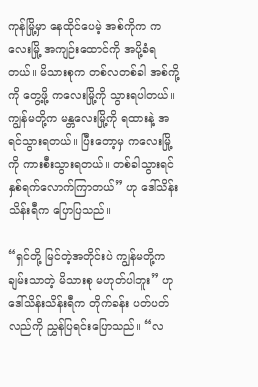ကုန်မြို့မှာ နေထိုင်ပေမဲ့ အစ်ကိုက ကလေးမြို့ အကျဉ်းထောင်ကို အပို့ခံရတယ်။ မိသားစုက တစ်လတစ်ခါ အစ်ကို့ကို တွေ့ဖို့ ကလေးမြို့ကို သွားရပါတယ်။ ကျွန်မတို့က မန္တလေးမြို့ကို ရထားနဲ့ အရင်သွားရတယ်။ ပြီးတော့မှ ကလေးမြို့ကို ကားစီးသွားရတယ်။ တစ်ခါသွားရင် နှစ်ရက်လောက်ကြာတယ်” ဟု ဒေါ်သိန်းသိန်းရီက ပြောပြသည်။

“ရှင်တို့ မြင်တဲ့အတိုင်းပဲ ကျွန်မတို့က ချမ်းသာတဲ့ မိသားစု မဟုတ်ပါဘူး” ဟု ဒေါ်သိန်းသိန်းရီက တိုက်ခန်း ပတ်ပတ်လည်ကို ညွှန်ပြရင်းပြောသည်။ “လ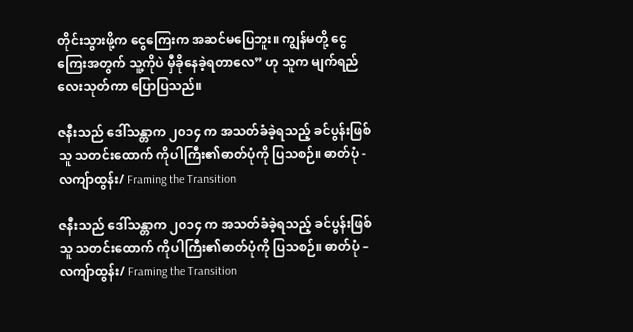တိုင်းသွားဖို့က ငွေကြေးက အဆင်မပြေဘူး။ ကျွန်မတို့ ငွေကြေးအတွက် သူ့ကိုပဲ မှီခိုနေခဲ့ရတာလေ” ဟု သူက မျက်ရည်လေးသုတ်ကာ ပြောပြသည်။

ဇနီးသည် ဒေါ်သန္တာက ၂၀၁၄ က အသတ်ခံခဲ့ရသည့် ခင်ပွန်းဖြစ်သူ သတင်းထောက် ကိုပါကြီး၏ဓာတ်ပုံကို ပြသစဉ်။ ဓာတ်ပုံ - လကျ်ာထွန်း/ Framing the Transition

ဇနီးသည် ဒေါ်သန္တာက ၂၀၁၄ က အသတ်ခံခဲ့ရသည့် ခင်ပွန်းဖြစ်သူ သတင်းထောက် ကိုပါကြီး၏ဓာတ်ပုံကို ပြသစဉ်။ ဓာတ်ပုံ – လကျ်ာထွန်း/ Framing the Transition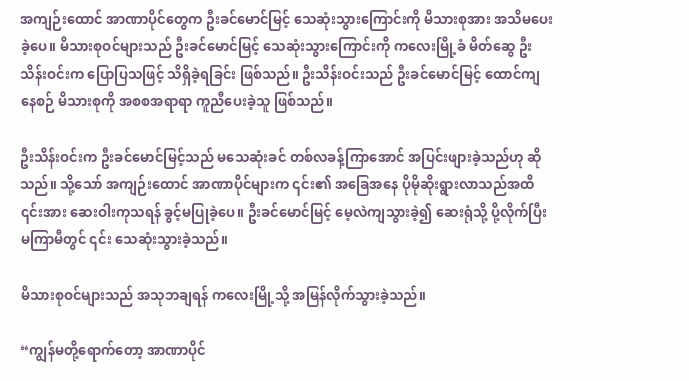အကျဉ်းထောင် အာဏာပိုင်တွေက ဦးခင်မောင်မြင့် သေဆုံးသွားကြောင်းကို မိသားစုအား အသိမပေးခဲ့ပေ။ မိသားစုဝင်များသည် ဦးခင်မောင်မြင့် သေဆုံးသွားကြောင်းကို ကလေးမြို့ခံ မိတ်ဆွေ ဦးသိန်းဝင်းက ပြောပြသဖြင့် သိရှိခဲ့ရခြင်း ဖြစ်သည်။ ဦးသိန်းဝင်းသည် ဦးခင်မောင်မြင့် ထောင်ကျနေစဉ် မိသားစုကို အစစအရာရာ ကူညီပေးခဲ့သူ ဖြစ်သည်။

ဦးသိန်းဝင်းက ဦးခင်မောင်မြင့်သည် မသေဆုံးခင် တစ်လခန့်ကြာအောင် အပြင်းဖျားခဲ့သည်ဟု ဆိုသည်။ သို့သော် အကျဉ်းထောင် အာဏာပိုင်များက ၎င်း၏ အခြေအနေ ပိုမိုဆိုးရွားလာသည်အထိ ၎င်းအား ဆေးဝါးကုသရန် ခွင့်မပြုခဲ့ပေ။ ဦးခင်မောင်မြင့် မေ့လဲကျသွားခဲ့၍ ဆေးရုံသို့ ပို့လိုက်ပြီး မကြာမီတွင် ၎င်း သေဆုံးသွားခဲ့သည်။

မိသားစုဝင်များသည် အသုဘချရန် ကလေးမြို့သို့ အမြန်လိုက်သွားခဲ့သည်။

“ကျွန်မတို့ရောက်တော့ အာဏာပိုင်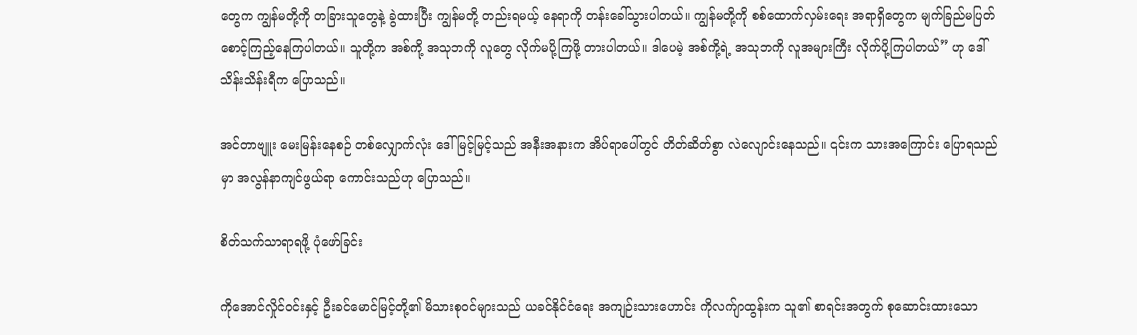တွေက ကျွန်မတို့ကို တခြားသူတွေနဲ့ ခွဲထားပြီး ကျွန်မတို့ တည်းရမယ့် နေရာကို တန်းခေါ်သွားပါတယ်။ ကျွန်မတို့ကို စစ်ထောက်လှမ်းရေး အရာရှိတွေက မျက်ခြည်မပြတ် စောင့်ကြည့်နေကြပါတယ်။ သူတို့က အစ်ကို့ အသုဘကို လူတွေ လိုက်မပို့ကြဖို့ တားပါတယ်။ ဒါပေမဲ့ အစ်ကို့ရဲ့ အသုဘကို လူအများကြီး လိုက်ပို့ကြပါတယ်” ဟု ဒေါ်သိန်းသိန်းရီက ပြောသည်။

အင်တာဗျူး မေးမြန်းနေစဉ် တစ်လျှောက်လုံး ဒေါ်မြင့်မြင့်သည် အနီးအနားက အိပ်ရာပေါ်တွင် တိတ်ဆိတ်စွာ လဲလျောင်းနေသည်။ ၎င်းက သားအကြောင်း ပြောရသည်မှာ အလွန်နာကျင်ဖွယ်ရာ ကောင်းသည်ဟု ပြောသည်။

စိတ်သက်သာရာရဖို့ ပုံဖော်ခြင်း

ကိုအောင်လှိုင်ဝင်းနှင့် ဦးခင်မောင်မြင့်တို့၏ မိသားစုဝင်များသည် ယခင်နိုင်ငံရေး အကျဉ်းသားဟောင်း ကိုလက်ျာထွန်းက သူ၏ စာရင်းအတွက် စုဆောင်းထားသော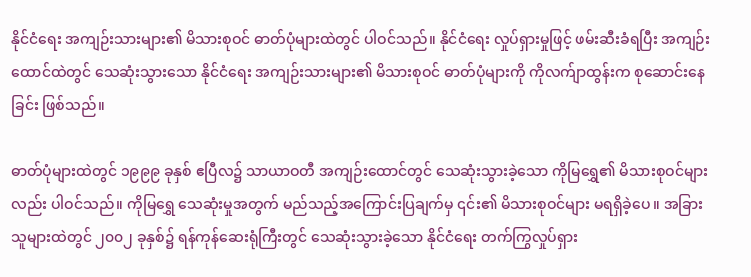နိုင်ငံရေး အကျဉ်းသားများ၏ မိသားစုဝင် ဓာတ်ပုံများထဲတွင် ပါဝင်သည်။ နိုင်ငံရေး လှုပ်ရှားမှုဖြင့် ဖမ်းဆီးခံရပြီး အကျဉ်းထောင်ထဲတွင် သေဆုံးသွားသော နိုင်ငံရေး အကျဉ်းသားများ၏ မိသားစုဝင် ဓာတ်ပုံများကို ကိုလက်ျာထွန်းက စုဆောင်းနေခြင်း ဖြစ်သည်။

ဓာတ်ပုံများထဲတွင် ၁၉၉၉ ခုနှစ် ဧပြီလ၌ သာယာဝတီ အကျဉ်းထောင်တွင် သေဆုံးသွားခဲ့သော ကိုမြရွှေ၏ မိသားစုဝင်များလည်း ပါဝင်သည်။ ကိုမြရွှေ သေဆုံးမှုအတွက် မည်သည့်အကြောင်းပြချက်မှ ၎င်း၏ မိသားစုဝင်များ မရရှိခဲ့ပေ။ အခြားသူများထဲတွင် ၂၀၀၂ ခုနှစ်၌ ရန်ကုန်ဆေးရုံကြီးတွင် သေဆုံးသွားခဲ့သော နိုင်ငံရေး တက်ကြွလှုပ်ရှား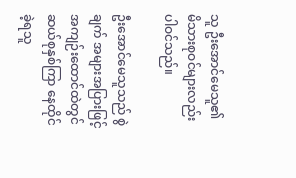သူ ဦးအောင်မေသူ၏ မိသားစုဝင်များလည်း ပါဝင်သည်။

ဦးအောင်မေသူသည် စွဲချက် အများအပြားဖြင့် အကျဉ်းထောင်ထဲတွင် ဆယ်စုနှစ်ကြာ နေထိုင်ခဲ့ရသူ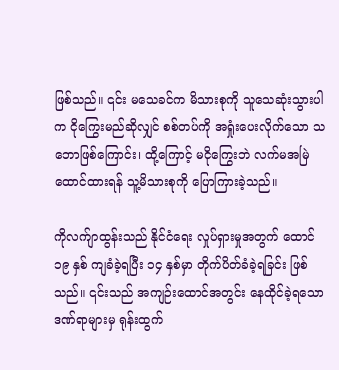ဖြစ်သည်။ ၎င်း မသေခင်က မိသားစုကို သူသေဆုံးသွားပါက ငိုကြွေးမည်ဆိုလျှင် စစ်တပ်ကို အရှုံးပေးလိုက်သော သဘောဖြစ်ကြောင်း၊ ထို့ကြောင့် မငိုကြွေးဘဲ လက်မအမြဲထောင်ထားရန် သူ့မိသားစုကို ပြောကြားခဲ့သည်။

ကိုလက်ျာထွန်းသည် နိုင်ငံရေး လှုပ်ရှားမှုအတွက် ထောင် ၁၉ နှစ် ကျခံခဲ့ရပြီး ၁၄ နှစ်မှာ တိုက်ပိတ်ခံခဲ့ရခြင်း ဖြစ်သည်။ ၎င်းသည် အကျဉ်းထောင်အတွင်း နေထိုင်ခဲ့ရသော ဒဏ်ရာများမှ ရုန်းထွက်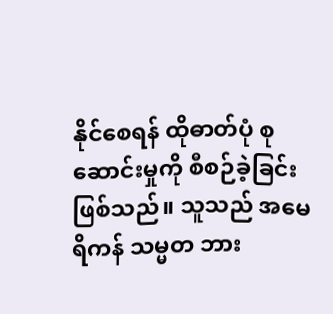နိုင်စေရန် ထိုဓာတ်ပုံ စုဆောင်းမှုကို စီစဉ်ခဲ့ခြင်း ဖြစ်သည်။ သူသည် အမေရိကန် သမ္မတ ဘား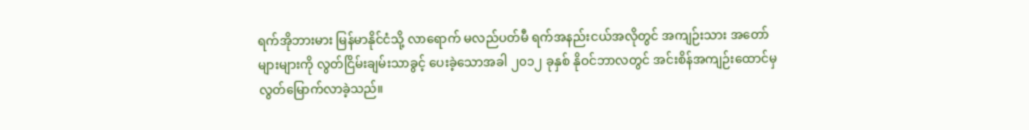ရက်အိုဘားမား မြန်မာနိုင်ငံသို့ လာရောက် မလည်ပတ်မီ ရက်အနည်းငယ်အလိုတွင် အကျဉ်းသား အတော်များများကို လွတ်ငြိမ်းချမ်းသာခွင့် ပေးခဲ့သောအခါ ၂၀၁၂ ခုနှစ် နိုဝင်ဘာလတွင် အင်းစိန်အကျဉ်းထောင်မှ လွတ်မြောက်လာခဲ့သည်။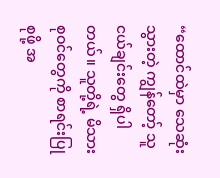“ထောင်ထဲမှာ သေဆုံးသွားတဲ့ ကျွန်တော့် သူငယ်ချင်းတွေ ရှိပါတယ်။ သူတို့ရဲ့ မိသားစုဝင်တွေကို စာရင်းပြုစုဖို့ အ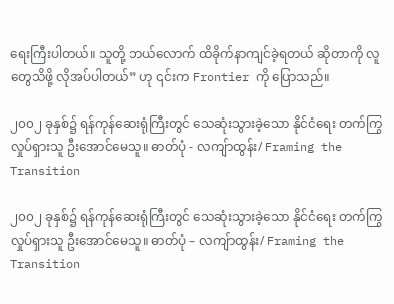ရေးကြီးပါတယ်။ သူတို့ ဘယ်လောက် ထိခိုက်နာကျင်ခဲ့ရတယ် ဆိုတာကို လူတွေသိဖို့ လိုအပ်ပါတယ်” ဟု ၎င်းက Frontier ကို ပြောသည်။

၂၀၀၂ ခုနှစ်၌ ရန်ကုန်ဆေးရုံကြီးတွင် သေဆုံးသွားခဲ့သော နိုင်ငံရေး တက်ကြွလှုပ်ရှားသူ ဦးအောင်မေသူ။ ဓာတ်ပုံ - လကျ်ာထွန်း/ Framing the Transition

၂၀၀၂ ခုနှစ်၌ ရန်ကုန်ဆေးရုံကြီးတွင် သေဆုံးသွားခဲ့သော နိုင်ငံရေး တက်ကြွလှုပ်ရှားသူ ဦးအောင်မေသူ။ ဓာတ်ပုံ – လကျ်ာထွန်း/ Framing the Transition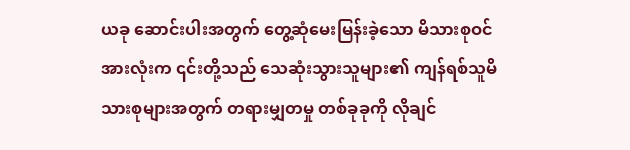ယခု ဆောင်းပါးအတွက် တွေ့ဆုံမေးမြန်းခဲ့သော မိသားစုဝင် အားလုံးက ၎င်းတို့သည် သေဆုံးသွားသူများ၏ ကျန်ရစ်သူမိသားစုများအတွက် တရားမျှတမှု တစ်ခုခုကို လိုချင်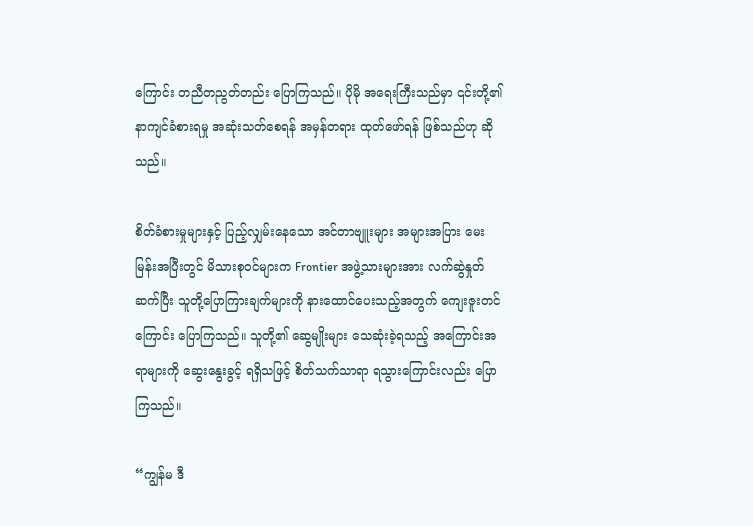ကြောင်း တညီတညွတ်တည်း ပြောကြသည်။ ပိုမို အရေးကြီးသည်မှာ ၎င်းတို့၏ နာကျင်ခံစားရမှု အဆုံးသတ်စေရန် အမှန်တရား ထုတ်ဖော်ရန် ဖြစ်သည်ဟု ဆိုသည်။

စိတ်ခံစားမှုများနှင့် ပြည့်လျှမ်းနေသော အင်တာဗျူးများ အများအပြား မေးမြန်းအပြီးတွင် မိသားစုဝင်များက Frontier အဖွဲ့သားများအား လက်ဆွဲနှုတ်ဆက်ပြီး သူတို့ပြောကြားချက်များကို နားထောင်ပေးသည့်အတွက် ကျေးဇူးတင်ကြောင်း ပြောကြသည်။ သူတို့၏ ဆွေမျိုးများ သေဆုံးခဲ့ရသည့် အကြောင်းအရာများကို ဆွေးနွေးခွင့် ရရှိသဖြင့် စိတ်သက်သာရာ ရသွားကြောင်းလည်း ပြောကြသည်။

“ကျွန်မ ဒီ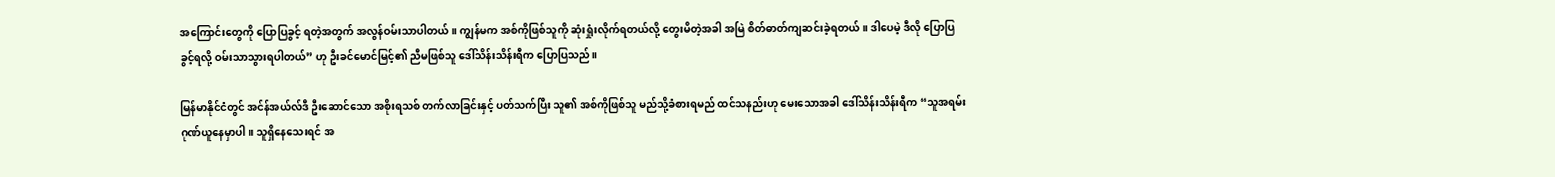အကြောင်းတွေကို ပြောပြခွင့် ရတဲ့အတွက် အလွန်ဝမ်းသာပါတယ်။ ကျွန်မက အစ်ကိုဖြစ်သူကို ဆုံးရှုံးလိုက်ရတယ်လို့ တွေးမိတဲ့အခါ အမြဲ စိတ်ဓာတ်ကျဆင်းခဲ့ရတယ်။ ဒါပေမဲ့ ဒီလို ပြောပြခွင့်ရလို့ ဝမ်းသာသွားရပါတယ်” ဟု ဦးခင်မောင်မြင့်၏ ညီမဖြစ်သူ ဒေါ်သိန်းသိန်းရီက ပြောပြသည်။

မြန်မာနိုင်ငံတွင် အင်န်အယ်လ်ဒီ ဦးဆောင်သော အစိုးရသစ် တက်လာခြင်းနှင့် ပတ်သက်ပြီး သူ၏ အစ်ကိုဖြစ်သူ မည်သို့ခံစားရမည် ထင်သနည်းဟု မေးသောအခါ ဒေါ်သိန်းသိန်းရီက “သူအရမ်း ဂုဏ်ယူနေမှာပါ။ သူရှိနေသေးရင် အ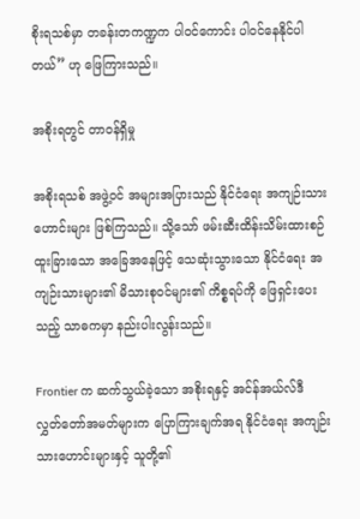စိုးရသစ်မှာ တခန်းတကဏ္ဍက ပါဝင်ကောင်း ပါဝင်နေနိုင်ပါတယ်” ဟု ဖြေကြားသည်။

အစိုးရတွင် တာဝန်ရှိမှု

အစိုးရသစ် အဖွဲ့ဝင် အများအပြားသည် နိုင်ငံရေး အကျဉ်းသားဟောင်းများ ဖြစ်ကြသည်။ သို့သော် ဖမ်းဆီးထိန်းသိမ်းထားစဉ် ထူးခြားသော အခြေအနေဖြင့် သေဆုံးသွားသော နိုင်ငံရေး အကျဉ်းသားများ၏ မိသားစုဝင်များ၏ ကိစ္စရပ်ကို ဖြေရှင်းပေးသည့် သာဓကမှာ နည်းပါးလွန်းသည်။

Frontier က ဆက်သွယ်ခဲ့သော အစိုးရနှင့် အင်န်အယ်လ်ဒီ လွှတ်တော်အမတ်များက ပြောကြားချက်အရ နိုင်ငံရေး အကျဉ်းသားဟောင်းများနှင့် သူတို့၏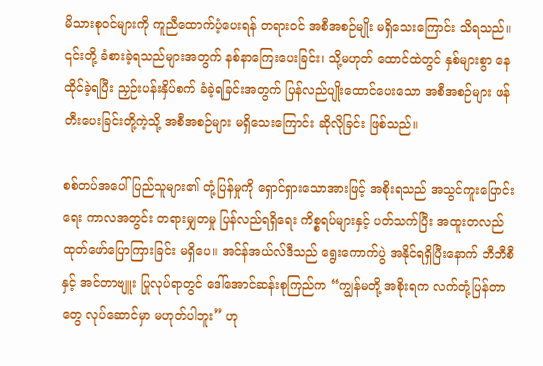မိသားစုဝင်များကို ကူညီထောက်ပံ့ပေးရန် တရားဝင် အစီအစဉ်မျိုး မရှိသေးကြောင်း သိရသည်။ ၎င်းတို့ ခံစားခဲ့ရသည်များအတွက် နစ်နာကြေးပေးခြင်း၊ သို့မဟုတ် ထောင်ထဲတွင် နှစ်များစွာ နေထိုင်ခဲ့ရပြီး ညှဉ်းပန်းနှိပ်စက် ခံခဲ့ရခြင်းအတွက် ပြန်လည်ပျိုးထောင်ပေးသော အစီအစဉ်များ ဖန်တီးပေးခြင်းတို့ကဲ့သို့ အစီအစဉ်များ မရှိသေးကြောင်း ဆိုလိုခြင်း ဖြစ်သည်။

စစ်တပ်အပေါ် ပြည်သူများ၏ တုံ့ပြန်မှုကို ရှောင်ရှားသောအားဖြင့် အစိုးရသည် အသွင်ကူးပြောင်းရေး ကာလအတွင်း တရားမျှတမှု ပြန်လည်ရရှိရေး ကိစ္စရပ်များနှင့် ပတ်သက်ပြီး အထူးတလည် ထုတ်ဖော်ပြောကြားခြင်း မရှိပေ။ အင်န်အယ်လ်ဒီသည် ရွေးကောက်ပွဲ အနိုင်ရရှိပြီးနောက် ဘီဘီစီနှင့် အင်တာဗျူး ပြုလုပ်ရာတွင် ဒေါ်အောင်ဆန်းစုကြည်က “ကျွန်မတို့ အစိုးရက လက်တုံ့ပြန်တာတွေ လုပ်ဆောင်မှာ မဟုတ်ပါဘူး” ဟု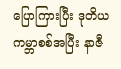ပြောကြားပြီး ဒုတိယ ကမ္ဘာစစ်အပြီး နာဇီ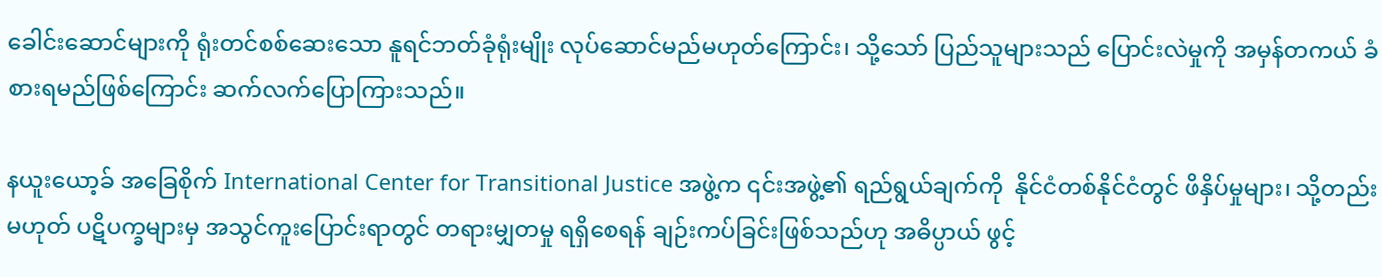ခေါင်းဆောင်များကို ရုံးတင်စစ်ဆေးသော နူရင်ဘတ်ခုံရုံးမျိုး လုပ်ဆောင်မည်မဟုတ်ကြောင်း၊ သို့သော် ပြည်သူများသည် ပြောင်းလဲမှုကို အမှန်တကယ် ခံစားရမည်ဖြစ်ကြောင်း ဆက်လက်ပြောကြားသည်။

နယူးယော့ခ် အခြေစိုက် International Center for Transitional Justice အဖွဲ့က ၎င်းအဖွဲ့၏ ရည်ရွယ်ချက်ကို  နိုင်ငံတစ်နိုင်ငံတွင် ဖိနှိပ်မှုများ၊ သို့တည်းမဟုတ် ပဋိပက္ခများမှ အသွင်ကူးပြောင်းရာတွင် တရားမျှတမှု ရရှိစေရန် ချဉ်းကပ်ခြင်းဖြစ်သည်ဟု အဓိပ္ပာယ် ဖွင့်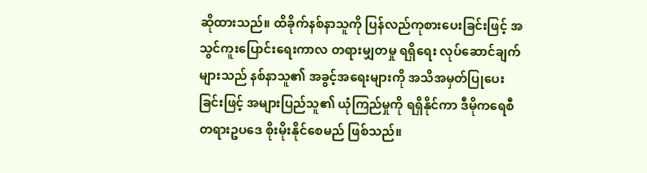ဆိုထားသည်။ ထိခိုက်နစ်နာသူကို ပြန်လည်ကုစားပေးခြင်းဖြင့် အသွင်ကူးပြောင်းရေးကာလ တရားမျှတမှု ရရှိရေး လုပ်ဆောင်ချက်များသည် နစ်နာသူ၏ အခွင့်အရေးများကို အသိအမှတ်ပြုပေးခြင်းဖြင့် အများပြည်သူ၏ ယုံကြည်မှုကို ရရှိနိုင်ကာ ဒီမိုကရေစီ တရားဥပဒေ စိုးမိုးနိုင်စေမည် ဖြစ်သည်။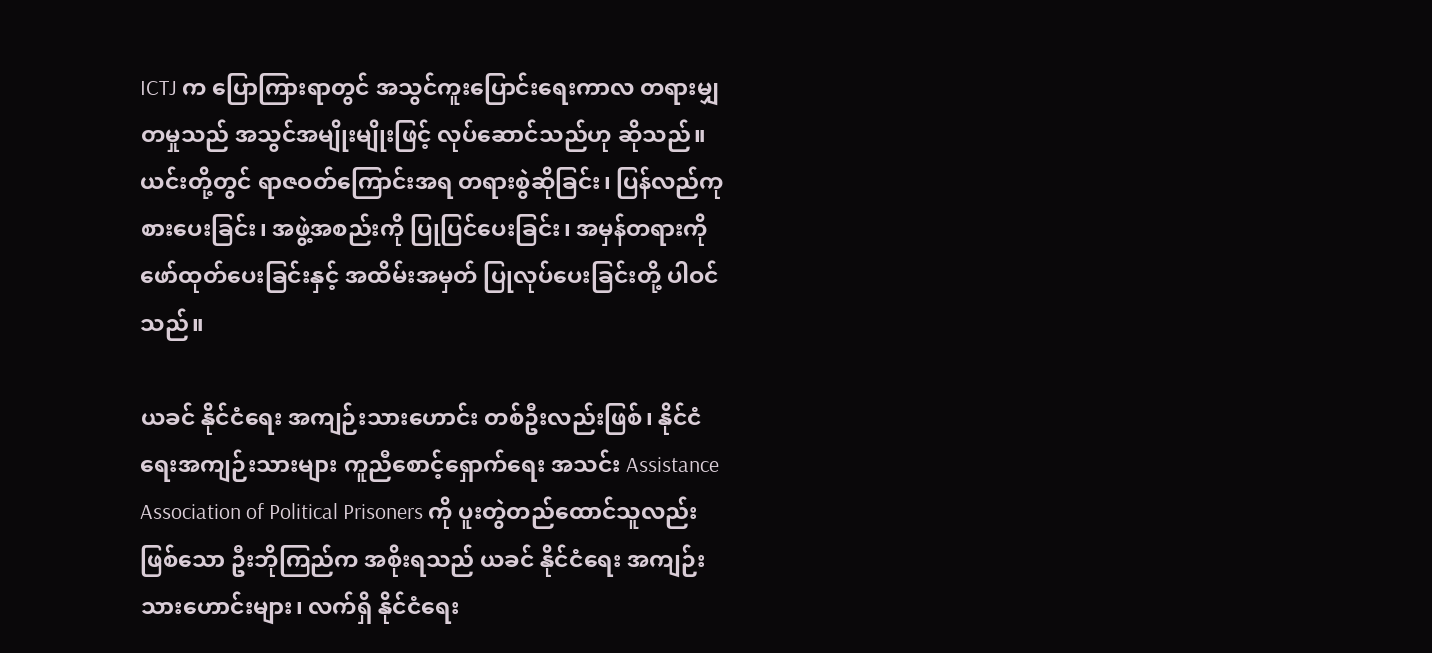ICTJ က ပြောကြားရာတွင် အသွင်ကူးပြောင်းရေးကာလ တရားမျှတမှုသည် အသွင်အမျိုးမျိုးဖြင့် လုပ်ဆောင်သည်ဟု ဆိုသည်။ ယင်းတို့တွင် ရာဇဝတ်ကြောင်းအရ တရားစွဲဆိုခြင်း၊ ပြန်လည်ကုစားပေးခြင်း၊ အဖွဲ့အစည်းကို ပြုပြင်ပေးခြင်း၊ အမှန်တရားကို ဖော်ထုတ်ပေးခြင်းနှင့် အထိမ်းအမှတ် ပြုလုပ်ပေးခြင်းတို့ ပါဝင်သည်။

ယခင် နိုင်ငံရေး အကျဉ်းသားဟောင်း တစ်ဦးလည်းဖြစ်၊ နိုင်ငံရေးအကျဉ်းသားများ ကူညီစောင့်ရှောက်ရေး အသင်း Assistance Association of Political Prisoners ကို ပူးတွဲတည်ထောင်သူလည်းဖြစ်သော ဦးဘိုကြည်က အစိုးရသည် ယခင် နိုင်ငံရေး အကျဉ်းသားဟောင်းများ၊ လက်ရှိ နိုင်ငံရေး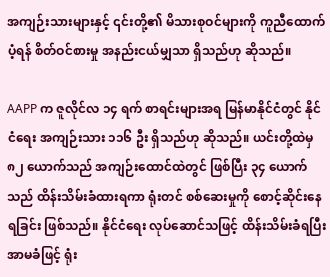အကျဉ်းသားများနှင့် ၎င်းတို့၏ မိသားစုဝင်များကို ကူညီထောက်ပံ့ရန် စိတ်ဝင်စားမှု အနည်းငယ်မျှသာ ရှိသည်ဟု ဆိုသည်။

AAPP က ဇူလိုင်လ ၁၄ ရက် စာရင်းများအရ မြန်မာနိုင်ငံတွင် နိုင်ငံရေး အကျဉ်းသား ၁၁၆ ဦး ရှိသည်ဟု ဆိုသည်။ ယင်းတို့ထဲမှ ၈၂ ယောက်သည် အကျဉ်းထောင်ထဲတွင် ဖြစ်ပြီး ၃၄ ယောက်သည် ထိန်းသိမ်းခံထားရကာ ရုံးတင် စစ်ဆေးမှုကို စောင့်ဆိုင်းနေရခြင်း ဖြစ်သည်။ နိုင်ငံရေး လုပ်ဆောင်သဖြင့် ထိန်းသိမ်းခံရပြီး အာမခံဖြင့် ရုံး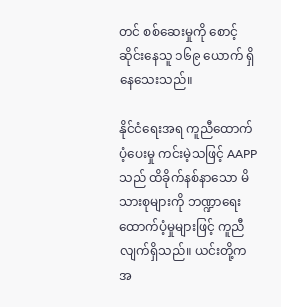တင် စစ်ဆေးမှုကို စောင့်ဆိုင်းနေသူ ၁၆၉ ယောက် ရှိနေသေးသည်။

နိုင်ငံရေးအရ ကူညီထောက်ပံ့ပေးမှု ကင်းမဲ့သဖြင့် AAPP သည် ထိခိုက်နစ်နာသော မိသားစုများကို ဘဏ္ဍာရေး ထောက်ပံ့မှုများဖြင့် ကူညီလျက်ရှိသည်။ ယင်းတို့က အ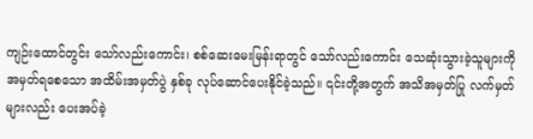ကျဉ်းထောင်တွင်း သော်လည်းကောင်း၊ စစ်ဆေးမေးမြန်းရာတွင် သော်လည်းကောင်း သေဆုံးသွားခဲ့သူများကို အမှတ်ရစေသော အထိမ်းအမှတ်ပွဲ နှစ်ခု လုပ်ဆောင်ပေးနိုင်ခဲ့သည်။ ၎င်းတို့အတွက် အသိအမှတ်ပြု လက်မှတ်များလည်း ပေးအပ်ခဲ့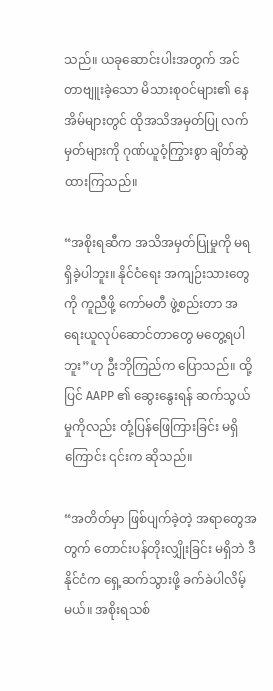သည်။ ယခုဆောင်းပါးအတွက် အင်တာဗျူးခဲ့သော မိသားစုဝင်များ၏ နေအိမ်များတွင် ထိုအသိအမှတ်ပြု လက်မှတ်များကို ဂုဏ်ယူဝံ့ကြွားစွာ ချိတ်ဆွဲထားကြသည်။

“အစိုးရဆီက အသိအမှတ်ပြုမှုကို မရရှိခဲ့ပါဘူး။ နိုင်ငံရေး အကျဉ်းသားတွေကို ကူညီဖို့ ကော်မတီ ဖွဲ့စည်းတာ အရေးယူလုပ်ဆောင်တာတွေ မတွေ့ရပါဘူး”ဟု ဦးဘိုကြည်က ပြောသည်။ ထို့ပြင် AAPP ၏ ဆွေးနွေးရန် ဆက်သွယ်မှုကိုလည်း တုံ့ပြန်ဖြေကြားခြင်း မရှိကြောင်း ၎င်းက ဆိုသည်။

“အတိတ်မှာ ဖြစ်ပျက်ခဲ့တဲ့ အရာတွေအတွက် တောင်းပန်တိုးလျှိုးခြင်း မရှိဘဲ ဒီနိုင်ငံက ရှေ့ဆက်သွားဖို့ ခက်ခဲပါလိမ့်မယ်။ အစိုးရသစ်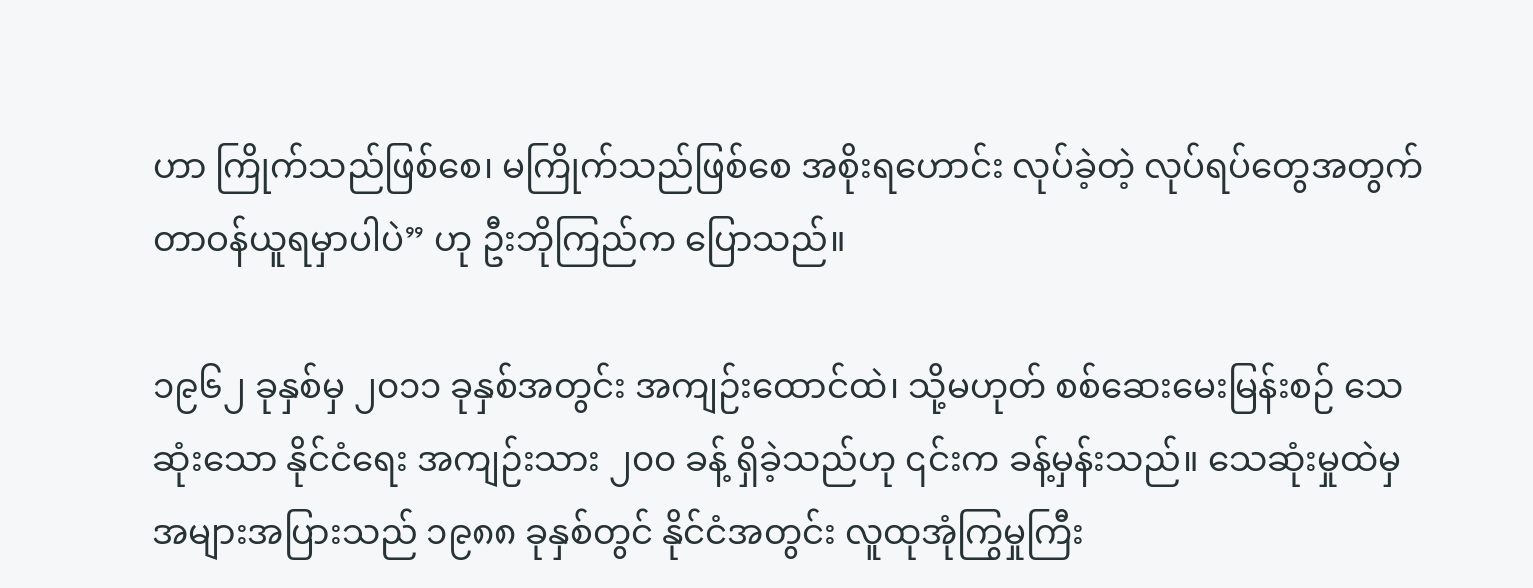ဟာ ကြိုက်သည်ဖြစ်စေ၊ မကြိုက်သည်ဖြစ်စေ အစိုးရဟောင်း လုပ်ခဲ့တဲ့ လုပ်ရပ်တွေအတွက် တာဝန်ယူရမှာပါပဲ” ဟု ဦးဘိုကြည်က ပြောသည်။

၁၉၆၂ ခုနှစ်မှ ၂၀၁၁ ခုနှစ်အတွင်း အကျဉ်းထောင်ထဲ၊ သို့မဟုတ် စစ်ဆေးမေးမြန်းစဉ် သေဆုံးသော နိုင်ငံရေး အကျဉ်းသား ၂၀၀ ခန့် ရှိခဲ့သည်ဟု ၎င်းက ခန့်မှန်းသည်။ သေဆုံးမှုထဲမှ အများအပြားသည် ၁၉၈၈ ခုနှစ်တွင် နိုင်ငံအတွင်း လူထုအုံကြွမှုကြီး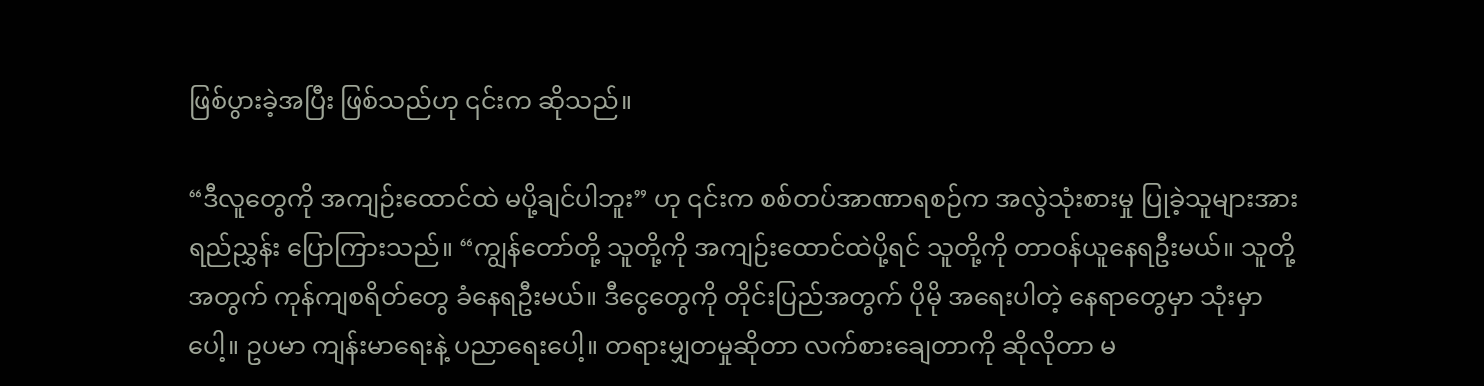ဖြစ်ပွားခဲ့အပြီး ဖြစ်သည်ဟု ၎င်းက ဆိုသည်။

“ဒီလူတွေကို အကျဉ်းထောင်ထဲ မပို့ချင်ပါဘူး” ဟု ၎င်းက စစ်တပ်အာဏာရစဉ်က အလွဲသုံးစားမှု ပြုခဲ့သူများအား ရည်ညွှန်း ပြောကြားသည်။ “ကျွန်တော်တို့ သူတို့ကို အကျဉ်းထောင်ထဲပို့ရင် သူတို့ကို တာဝန်ယူနေရဦးမယ်။ သူတို့အတွက် ကုန်ကျစရိတ်တွေ ခံနေရဦးမယ်။ ဒီငွေတွေကို တိုင်းပြည်အတွက် ပိုမို အရေးပါတဲ့ နေရာတွေမှာ သုံးမှာပေါ့။ ဥပမာ ကျန်းမာရေးနဲ့ ပညာရေးပေါ့။ တရားမျှတမှုဆိုတာ လက်စားချေတာကို ဆိုလိုတာ မ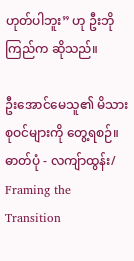ဟုတ်ပါဘူး” ဟု ဦးဘိုကြည်က ဆိုသည်။

ဦးအောင်မေသူ၏ မိသားစုဝင်များကို တွေ့ရစဉ်။ ဓာတ်ပုံ - လကျ်ာထွန်း/ Framing the Transition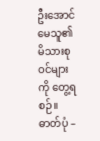ဦးအောင်မေသူ၏ မိသားစုဝင်များကို တွေ့ရစဉ်။ ဓာတ်ပုံ –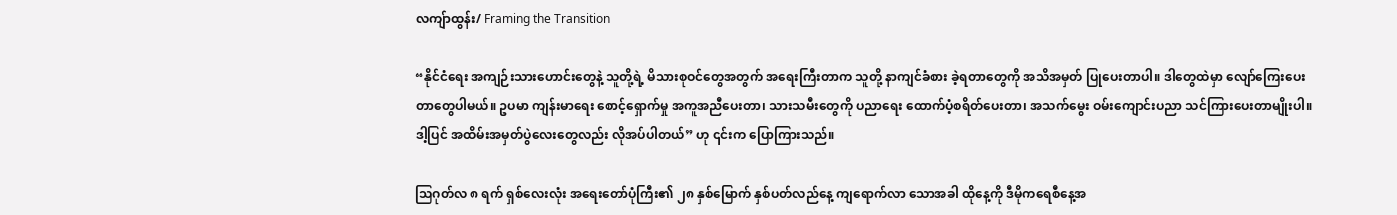လကျ်ာထွန်း/ Framing the Transition

“နိုင်ငံရေး အကျဉ်းသားဟောင်းတွေနဲ့ သူတို့ရဲ့ မိသားစုဝင်တွေအတွက် အရေးကြီးတာက သူတို့ နာကျင်ခံစား ခဲ့ရတာတွေကို အသိအမှတ် ပြုပေးတာပါ။ ဒါတွေထဲမှာ လျော်ကြေးပေးတာတွေပါမယ်။ ဥပမာ ကျန်းမာရေး စောင့်ရှောက်မှု အကူအညီပေးတာ၊ သားသမီးတွေကို ပညာရေး ထောက်ပံ့စရိတ်ပေးတာ၊ အသက်မွေး ဝမ်းကျောင်းပညာ သင်ကြားပေးတာမျိုးပါ။ ဒါ့ပြင် အထိမ်းအမှတ်ပွဲလေးတွေလည်း လိုအပ်ပါတယ်” ဟု ၎င်းက ပြောကြားသည်။

သြဂုတ်လ ၈ ရက် ရှစ်လေးလုံး အရေးတော်ပုံကြီး၏ ၂၈ နှစ်မြောက် နှစ်ပတ်လည်နေ့ ကျရောက်လာ သောအခါ ထိုနေ့ကို ဒီမိုကရေစီနေ့အ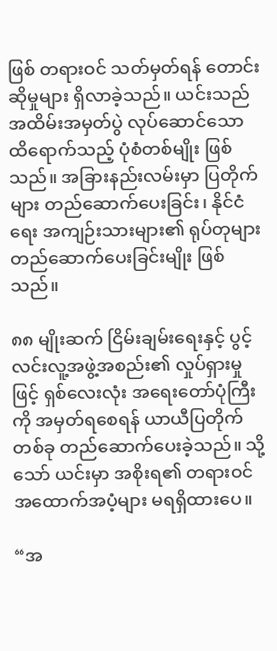ဖြစ် တရားဝင် သတ်မှတ်ရန် တောင်းဆိုမှုများ ရှိလာခဲ့သည်။ ယင်းသည် အထိမ်းအမှတ်ပွဲ လုပ်ဆောင်သော ထိရောက်သည့် ပုံစံတစ်မျိုး ဖြစ်သည်။ အခြားနည်းလမ်းမှာ ပြတိုက်များ တည်ဆောက်ပေးခြင်း၊ နိုင်ငံရေး အကျဉ်းသားများ၏ ရုပ်တုများ တည်ဆောက်ပေးခြင်းမျိုး ဖြစ်သည်။

၈၈ မျိုးဆက် ငြိမ်းချမ်းရေးနှင့် ပွင့်လင်းလူ့အဖွဲ့အစည်း၏ လှုပ်ရှားမှုဖြင့် ရှစ်လေးလုံး အရေးတော်ပုံကြီးကို အမှတ်ရစေရန် ယာယီပြတိုက်တစ်ခု တည်ဆောက်ပေးခဲ့သည်။ သို့သော် ယင်းမှာ အစိုးရ၏ တရားဝင် အထောက်အပံ့များ မရရှိထားပေ။

“အ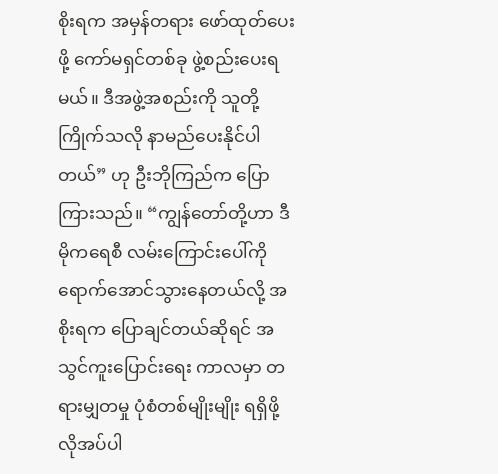စိုးရက အမှန်တရား ဖော်ထုတ်ပေးဖို့ ကော်မရှင်တစ်ခု ဖွဲ့စည်းပေးရမယ်။ ဒီအဖွဲ့အစည်းကို သူတို့ ကြိုက်သလို နာမည်ပေးနိုင်ပါတယ်” ဟု ဦးဘိုကြည်က ပြောကြားသည်။ “ကျွန်တော်တို့ဟာ ဒီမိုကရေစီ လမ်းကြောင်းပေါ်ကို ရောက်အောင်သွားနေတယ်လို့ အစိုးရက ပြောချင်တယ်ဆိုရင် အသွင်ကူးပြောင်းရေး ကာလမှာ တရားမျှတမှု ပုံစံတစ်မျိုးမျိုး ရရှိဖို့ လိုအပ်ပါ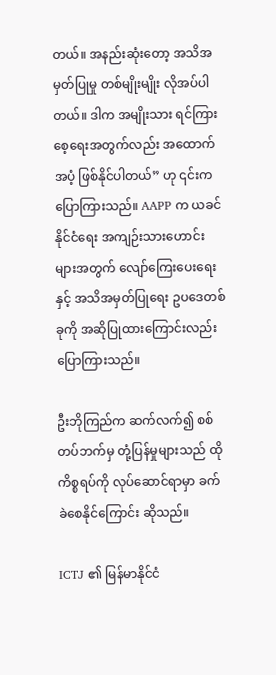တယ်။ အနည်းဆုံးတော့ အသိအမှတ်ပြုမှု တစ်မျိုးမျိုး လိုအပ်ပါတယ်။ ဒါက အမျိုးသား ရင်ကြားစေ့ရေးအတွက်လည်း အထောက်အပံ့ ဖြစ်နိုင်ပါတယ်” ဟု ၎င်းက ပြောကြားသည်။ AAPP က ယခင် နိုင်ငံရေး အကျဉ်းသားဟောင်းများအတွက် လျော်ကြေးပေးရေးနှင့် အသိအမှတ်ပြုရေး ဥပဒေတစ်ခုကို အဆိုပြုထားကြောင်းလည်း ပြောကြားသည်။

ဦးဘိုကြည်က ဆက်လက်၍ စစ်တပ်ဘက်မှ တုံ့ပြန်မှုများသည် ထိုကိစ္စရပ်ကို လုပ်ဆောင်ရာမှာ ခက်ခဲစေနိုင်ကြောင်း ဆိုသည်။

ICTJ ၏ မြန်မာနိုင်ငံ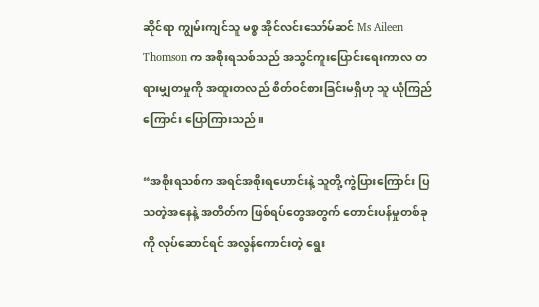ဆိုင်ရာ ကျွမ်းကျင်သူ မစ္စ အိုင်လင်းသော်မ်ဆင် Ms Aileen Thomson က အစိုးရသစ်သည် အသွင်ကူးပြောင်းရေးကာလ တရားမျှတမှုကို အထူးတလည် စိတ်ဝင်စားခြင်းမရှိဟု သူ ယုံကြည်ကြောင်း ပြောကြားသည်။

“အစိုးရသစ်က အရင်အစိုးရဟောင်းနဲ့ သူတို့ ကွဲပြားကြောင်း ပြသတဲ့အနေနဲ့ အတိတ်က ဖြစ်ရပ်တွေအတွက် တောင်းပန်မှုတစ်ခုကို လုပ်ဆောင်ရင် အလွန်ကောင်းတဲ့ ရွေး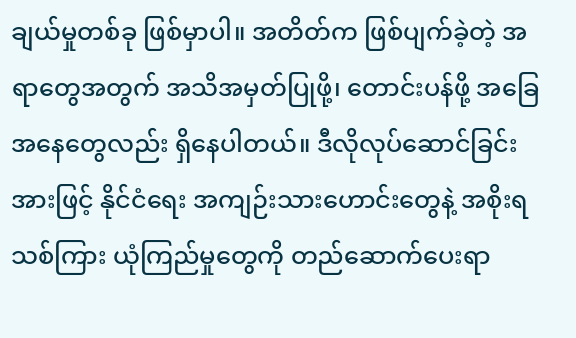ချယ်မှုတစ်ခု ဖြစ်မှာပါ။ အတိတ်က ဖြစ်ပျက်ခဲ့တဲ့ အရာတွေအတွက် အသိအမှတ်ပြုဖို့၊ တောင်းပန်ဖို့ အခြေအနေတွေလည်း ရှိနေပါတယ်။ ဒီလိုလုပ်ဆောင်ခြင်းအားဖြင့် နိုင်ငံရေး အကျဉ်းသားဟောင်းတွေနဲ့ အစိုးရသစ်ကြား ယုံကြည်မှုတွေကို တည်ဆောက်ပေးရာ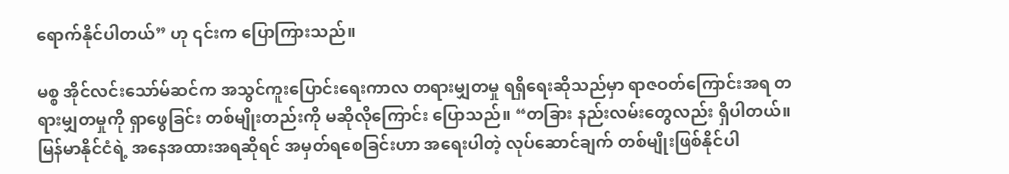ရောက်နိုင်ပါတယ်” ဟု ၎င်းက ပြောကြားသည်။

မစ္စ အိုင်လင်းသော်မ်ဆင်က အသွင်ကူးပြောင်းရေးကာလ တရားမျှတမှု ရရှိရေးဆိုသည်မှာ ရာဇဝတ်ကြောင်းအရ တရားမျှတမှုကို ရှာဖွေခြင်း တစ်မျိုးတည်းကို မဆိုလိုကြောင်း ပြောသည်။ “တခြား နည်းလမ်းတွေလည်း ရှိပါတယ်။ မြန်မာနိုင်ငံရဲ့ အနေအထားအရဆိုရင် အမှတ်ရစေခြင်းဟာ အရေးပါတဲ့ လုပ်ဆောင်ချက် တစ်မျိုးဖြစ်နိုင်ပါ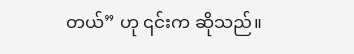တယ်” ဟု ၎င်းက ဆိုသည်။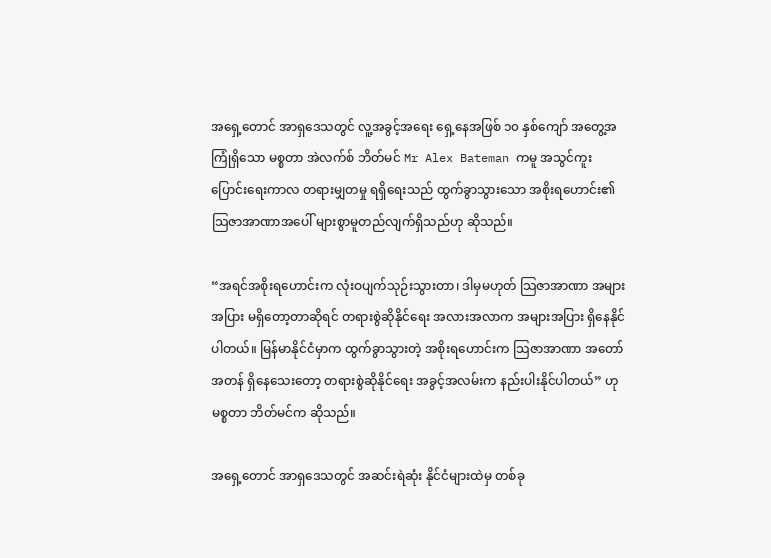အရှေ့တောင် အာရှဒေသတွင် လူ့အခွင့်အရေး ရှေ့နေအဖြစ် ၁၀ နှစ်ကျော် အတွေ့အကြုံရှိသော မစ္စတာ အဲလက်စ် ဘိတ်မင် Mr Alex Bateman ကမူ အသွင်ကူးပြောင်းရေးကာလ တရားမျှတမှု ရရှိရေးသည် ထွက်ခွာသွားသော အစိုးရဟောင်း၏ သြဇာအာဏာအပေါ် များစွာမူတည်လျက်ရှိသည်ဟု ဆိုသည်။

“အရင်အစိုးရဟောင်းက လုံးဝပျက်သုဉ်းသွားတာ၊ ဒါမှမဟုတ် သြဇာအာဏာ အများအပြား မရှိတော့တာဆိုရင် တရားစွဲဆိုနိုင်ရေး အလားအလာက အများအပြား ရှိနေနိုင်ပါတယ်။ မြန်မာနိုင်ငံမှာက ထွက်ခွာသွားတဲ့ အစိုးရဟောင်းက သြဇာအာဏာ အတော်အတန် ရှိနေသေးတော့ တရားစွဲဆိုနိုင်ရေး အခွင့်အလမ်းက နည်းပါးနိုင်ပါတယ်” ဟု မစ္စတာ ဘိတ်မင်က ဆိုသည်။

အရှေ့တောင် အာရှဒေသတွင် အဆင်းရဲဆုံး နိုင်ငံများထဲမှ တစ်ခု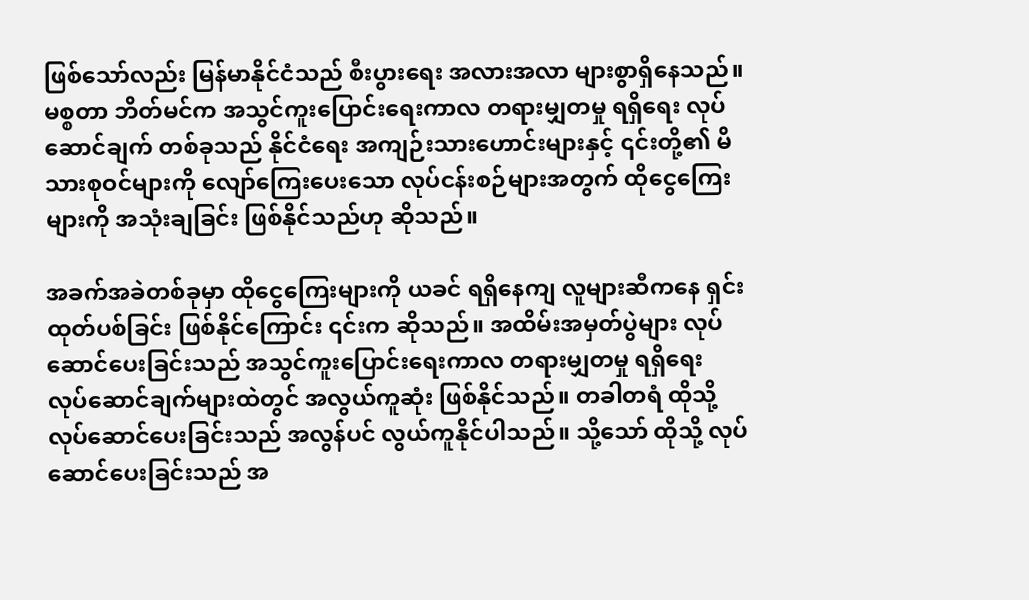ဖြစ်သော်လည်း မြန်မာနိုင်ငံသည် စီးပွားရေး အလားအလာ များစွာရှိနေသည်။ မစ္စတာ ဘိတ်မင်က အသွင်ကူးပြောင်းရေးကာလ တရားမျှတမှု ရရှိရေး လုပ်ဆောင်ချက် တစ်ခုသည် နိုင်ငံရေး အကျဉ်းသားဟောင်းများနှင့် ၎င်းတို့၏ မိသားစုဝင်များကို လျော်ကြေးပေးသော လုပ်ငန်းစဉ်များအတွက် ထိုငွေကြေးများကို အသုံးချခြင်း ဖြစ်နိုင်သည်ဟု ဆိုသည်။

အခက်အခဲတစ်ခုမှာ ထိုငွေကြေးများကို ယခင် ရရှိနေကျ လူများဆီကနေ ရှင်းထုတ်ပစ်ခြင်း ဖြစ်နိုင်ကြောင်း ၎င်းက ဆိုသည်။ အထိမ်းအမှတ်ပွဲများ လုပ်ဆောင်ပေးခြင်းသည် အသွင်ကူးပြောင်းရေးကာလ တရားမျှတမှု ရရှိရေး လုပ်ဆောင်ချက်များထဲတွင် အလွယ်ကူဆုံး ဖြစ်နိုင်သည်။ တခါတရံ ထိုသို့ လုပ်ဆောင်ပေးခြင်းသည် အလွန်ပင် လွယ်ကူနိုင်ပါသည်။ သို့သော် ထိုသို့ လုပ်ဆောင်ပေးခြင်းသည် အ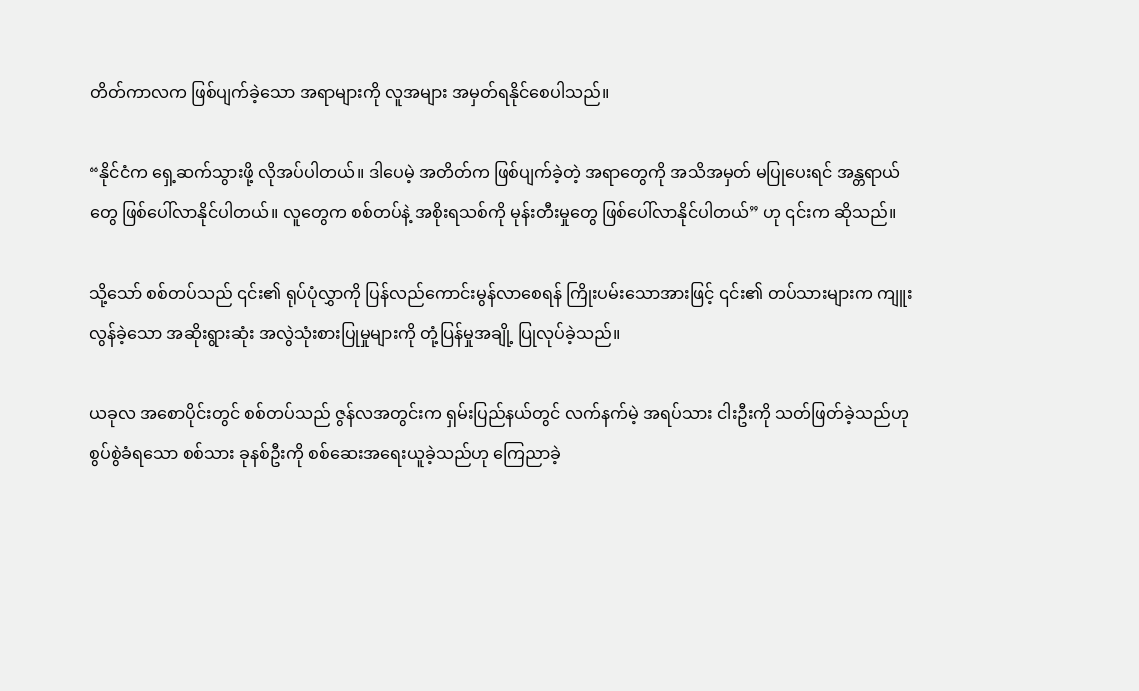တိတ်ကာလက ဖြစ်ပျက်ခဲ့သော အရာများကို လူအများ အမှတ်ရနိုင်စေပါသည်။

“နိုင်ငံက ရှေ့ဆက်သွားဖို့ လိုအပ်ပါတယ်။ ဒါပေမဲ့ အတိတ်က ဖြစ်ပျက်ခဲ့တဲ့ အရာတွေကို အသိအမှတ် မပြုပေးရင် အန္တရာယ်တွေ ဖြစ်ပေါ်လာနိုင်ပါတယ်။ လူတွေက စစ်တပ်နဲ့ အစိုးရသစ်ကို မုန်းတီးမှုတွေ ဖြစ်ပေါ်လာနိုင်ပါတယ်” ဟု ၎င်းက ဆိုသည်။

သို့သော် စစ်တပ်သည် ၎င်း၏ ရုပ်ပုံလွှာကို ပြန်လည်ကောင်းမွန်လာစေရန် ကြိုးပမ်းသောအားဖြင့် ၎င်း၏ တပ်သားများက ကျူးလွန်ခဲ့သော အဆိုးရွားဆုံး အလွဲသုံးစားပြုမှုများကို တုံ့ပြန်မှုအချို့ ပြုလုပ်ခဲ့သည်။

ယခုလ အစောပိုင်းတွင် စစ်တပ်သည် ဇွန်လအတွင်းက ရှမ်းပြည်နယ်တွင် လက်နက်မဲ့ အရပ်သား ငါးဦးကို သတ်ဖြတ်ခဲ့သည်ဟု စွပ်စွဲခံရသော စစ်သား ခုနစ်ဦးကို စစ်ဆေးအရေးယူခဲ့သည်ဟု ကြေညာခဲ့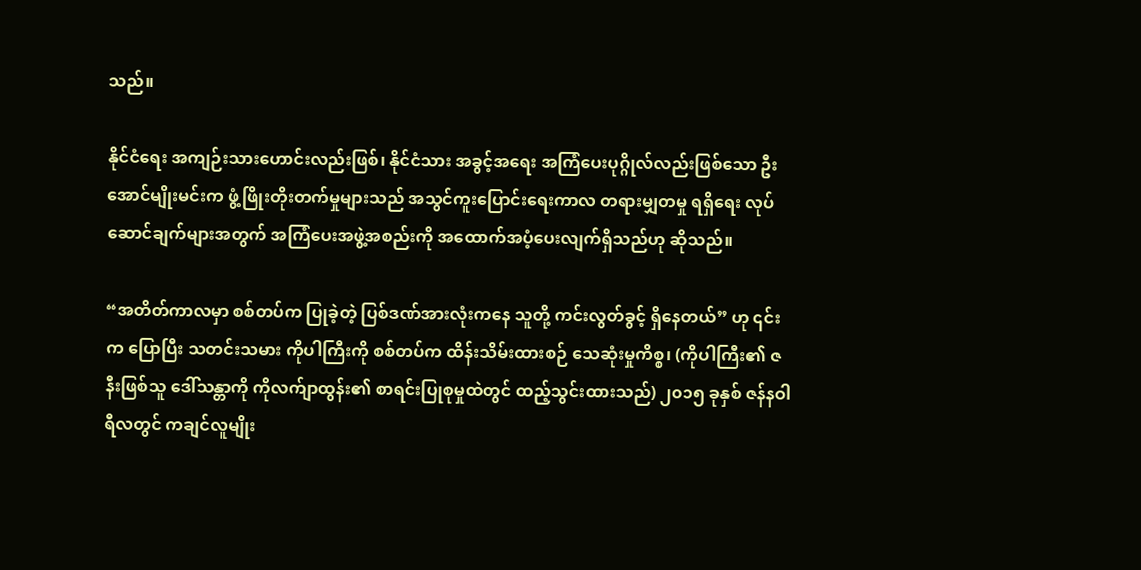သည်။

နိုင်ငံရေး အကျဉ်းသားဟောင်းလည်းဖြစ်၊ နိုင်ငံသား အခွင့်အရေး အကြံပေးပုဂ္ဂိုလ်လည်းဖြစ်သော ဦးအောင်မျိုးမင်းက ဖွံ့ဖြိုးတိုးတက်မှုများသည် အသွင်ကူးပြောင်းရေးကာလ တရားမျှတမှု ရရှိရေး လုပ်ဆောင်ချက်များအတွက် အကြံပေးအဖွဲ့အစည်းကို အထောက်အပံ့ပေးလျက်ရှိသည်ဟု ဆိုသည်။

“အတိတ်ကာလမှာ စစ်တပ်က ပြုခဲ့တဲ့ ပြစ်ဒဏ်အားလုံးကနေ သူတို့ ကင်းလွတ်ခွင့် ရှိနေတယ်” ဟု ၎င်းက ပြောပြီး သတင်းသမား ကိုပါကြီးကို စစ်တပ်က ထိန်းသိမ်းထားစဉ် သေဆုံးမှုကိစ္စ၊ (ကိုပါကြီး၏ ဇနီးဖြစ်သူ ဒေါ်သန္တာကို ကိုလက်ျာထွန်း၏ စာရင်းပြုစုမှုထဲတွင် ထည့်သွင်းထားသည်) ၂၀၁၅ ခုနှစ် ဇန်နဝါရီလတွင် ကချင်လူမျိုး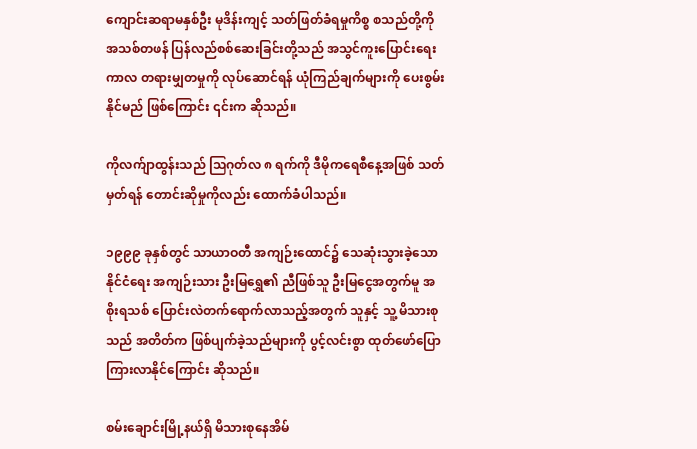ကျောင်းဆရာမနှစ်ဦး မုဒိန်းကျင့် သတ်ဖြတ်ခံရမှုကိစ္စ စသည်တို့ကို အသစ်တဖန် ပြန်လည်စစ်ဆေးခြင်းတို့သည် အသွင်ကူးပြောင်းရေးကာလ တရားမျှတမှုကို လုပ်ဆောင်ရန် ယုံကြည်ချက်များကို ပေးစွမ်းနိုင်မည် ဖြစ်ကြောင်း ၎င်းက ဆိုသည်။

ကိုလက်ျာထွန်းသည် သြဂုတ်လ ၈ ရက်ကို ဒီမိုကရေစီနေ့အဖြစ် သတ်မှတ်ရန် တောင်းဆိုမှုကိုလည်း ထောက်ခံပါသည်။

၁၉၉၉ ခုနှစ်တွင် သာယာဝတီ အကျဉ်းထောင်၌ သေဆုံးသွားခဲ့သော နိုင်ငံရေး အကျဉ်းသား ဦးမြရွှေ၏ ညီဖြစ်သူ ဦးမြငွေအတွက်မူ အစိုးရသစ် ပြောင်းလဲတက်ရောက်လာသည့်အတွက် သူနှင့် သူ့ မိသားစုသည် အတိတ်က ဖြစ်ပျက်ခဲ့သည်များကို ပွင့်လင်းစွာ ထုတ်ဖော်ပြောကြားလာနိုင်ကြောင်း ဆိုသည်။

စမ်းချောင်းမြို့နယ်ရှိ မိသားစုနေအိမ်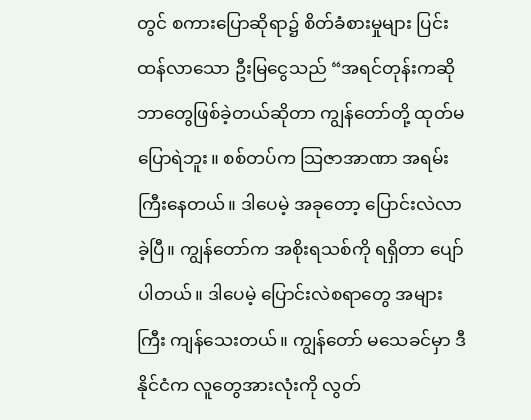တွင် စကားပြောဆိုရာ၌ စိတ်ခံစားမှုများ ပြင်းထန်လာသော ဦးမြငွေသည် “အရင်တုန်းကဆို ဘာတွေဖြစ်ခဲ့တယ်ဆိုတာ ကျွန်တော်တို့ ထုတ်မပြောရဲဘူး။ စစ်တပ်က သြဇာအာဏာ အရမ်းကြီးနေတယ်။ ဒါပေမဲ့ အခုတော့ ပြောင်းလဲလာခဲ့ပြီ။ ကျွန်တော်က အစိုးရသစ်ကို ရရှိတာ ပျော်ပါတယ်။ ဒါပေမဲ့ ပြောင်းလဲစရာတွေ အများကြီး ကျန်သေးတယ်။ ကျွန်တော် မသေခင်မှာ ဒီနိုင်ငံက လူတွေအားလုံးကို လွတ်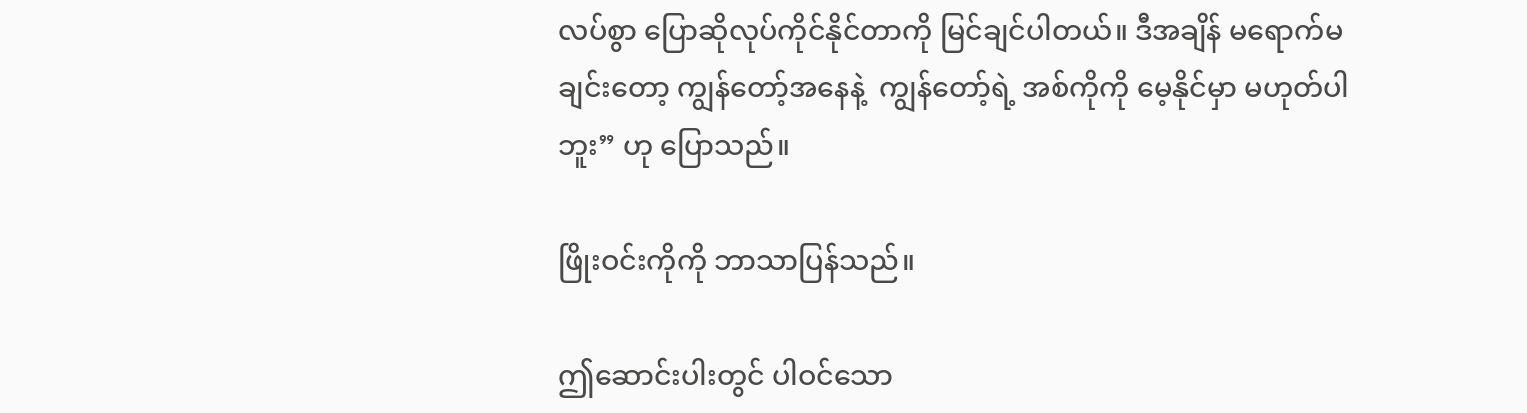လပ်စွာ ပြောဆိုလုပ်ကိုင်နိုင်တာကို မြင်ချင်ပါတယ်။ ဒီအချိန် မရောက်မချင်းတော့ ကျွန်တော့်အနေနဲ့  ကျွန်တော့်ရဲ့ အစ်ကိုကို မေ့နိုင်မှာ မဟုတ်ပါဘူး” ဟု ပြောသည်။

ဖြိုးဝင်းကိုကို ဘာသာပြန်သည်။

ဤဆောင်းပါးတွင် ပါဝင်သော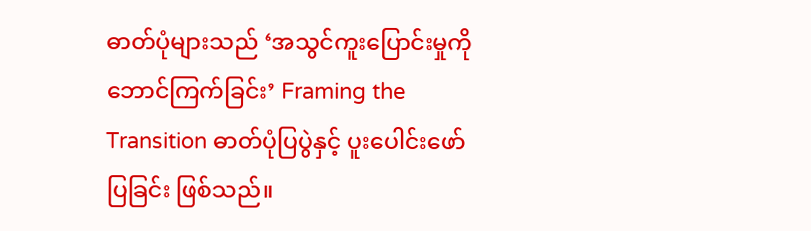ဓာတ်ပုံများသည် ‘အသွင်ကူးပြောင်းမှုကို ဘောင်ကြက်ခြင်း’ Framing the Transition ဓာတ်ပုံပြပွဲနှင့် ပူးပေါင်းဖော်ပြခြင်း ဖြစ်သည်။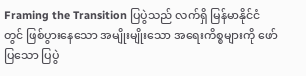Framing the Transition ပြပွဲသည် လက်ရှိ မြန်မာနိုင်ငံတွင် ဖြစ်ပွားနေသော အမျိုးမျိုးသော အရေးကိစ္စများကို ဖော်ပြသော ပြပွဲ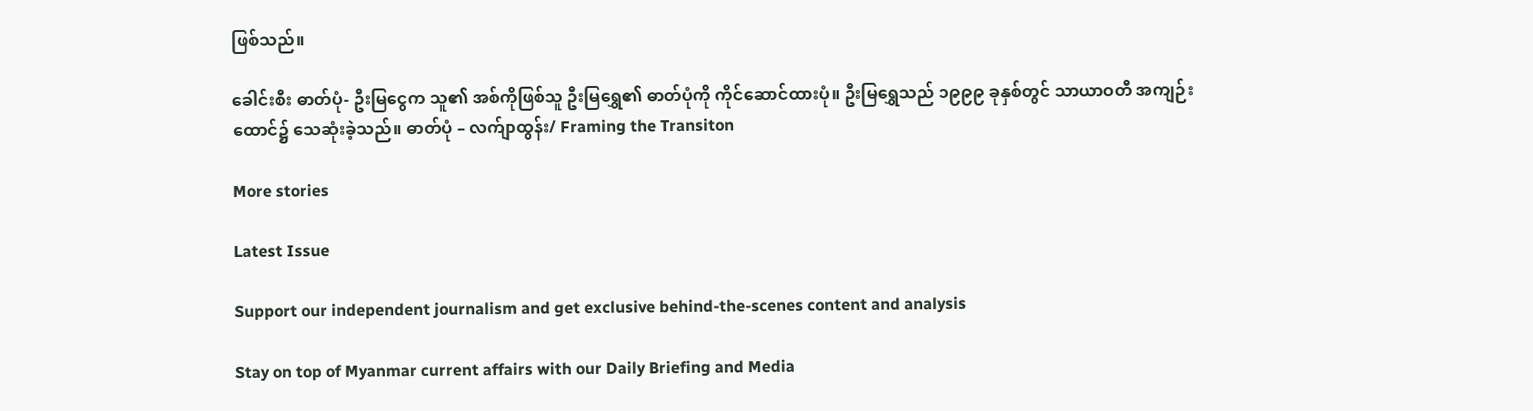ဖြစ်သည်။

ခေါင်းစီး ဓာတ်ပုံ- ဦးမြငွေက သူ၏ အစ်ကိုဖြစ်သူ ဦးမြရွှေ၏ ဓာတ်ပုံကို ကိုင်ဆောင်ထားပုံ။ ဦးမြရွှေသည် ၁၉၉၉ ခုနှစ်တွင် သာယာဝတီ အကျဉ်းထောင်၌ သေဆုံးခဲ့သည်။ ဓာတ်ပုံ – လက်ျာထွန်း/ Framing the Transiton

More stories

Latest Issue

Support our independent journalism and get exclusive behind-the-scenes content and analysis

Stay on top of Myanmar current affairs with our Daily Briefing and Media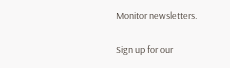Monitor newsletters.

Sign up for our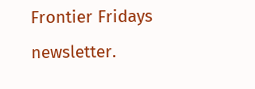Frontier Fridays newsletter.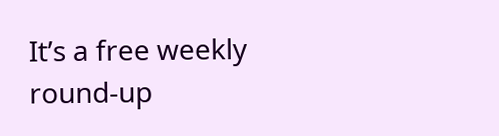It’s a free weekly round-up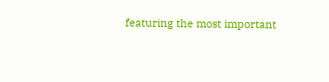featuring the most important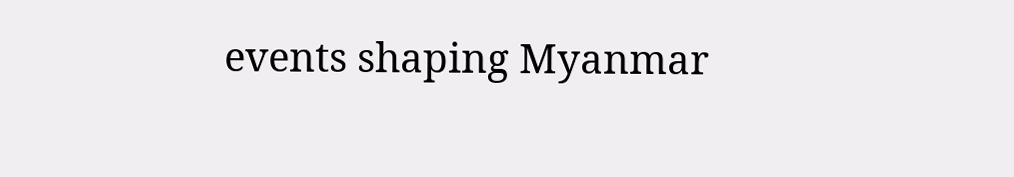events shaping Myanmar